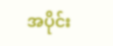အပိုင်း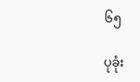၆၅

ပုခုံး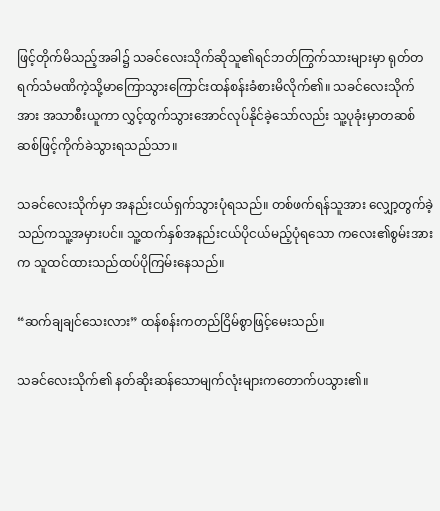ဖြင့်တိုက်မိသည့်အခါ၌ သခင်လေးသိုက်ဆိုသူ၏ရင်ဘတ်ကြွက်သားများမှာ ရုတ်တရက်သံမဏိကဲ့သို့မာကြောသွားကြောင်းထန်စန်းခံစားမိလိုက်၏။ သခင်လေးသိုက်အား အသာစီးယူကာ လွှင့်ထွက်သွားအောင်လုပ်နိုင်ခဲ့သော်လည်း သူ့ပုခုံးမှာတဆစ်ဆစ်ဖြင့်ကိုက်ခဲသွားရသည်သာ။

သခင်လေးသိုက်မှာ အနည်းငယ်ရှက်သွားပုံရသည်။ တစ်ဖက်ရန်သူအား လျှော့တွက်ခဲ့သည်ကသူ့အမှားပင်။ သူ့ထက်နှစ်အနည်းငယ်ပိုငယ်မည့်ပုံရသော ကလေး၏စွမ်းအားက သူထင်ထားသည်ထပ်ပိုကြမ်းနေသည်။

“ဆက်ချချင်သေးလား” ထန်စန်းကတည်ငြိမ်စွာဖြင့်မေးသည်။

သခင်လေးသိုက်၏ နတ်ဆိုးဆန်သောမျက်လုံးများကတောက်ပသွား၏။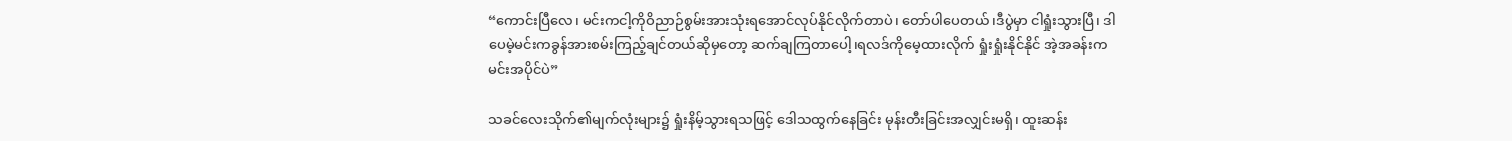“ကောင်းပြီလေ၊ မင်းကငါ့ကိုဝိညာဉ်စွမ်းအားသုံးရအောင်လုပ်နိုင်လိုက်တာပဲ၊ တော်ပါပေတယ်၊ဒီပွဲမှာ ငါရှုံးသွားပြီ၊ ဒါပေမဲ့မင်းကခွန်အားစမ်းကြည့်ချင်တယ်ဆိုမှတော့ ဆက်ချကြတာပေါ့၊ရလဒ်ကိုမေ့ထားလိုက် ရှုံးရှုံးနိုင်နိုင် အဲ့အခန်းကမင်းအပိုင်ပဲ”

သခင်လေးသိုက်၏မျက်လုံးများ၌ ရှုံးနိမ့်သွားရသဖြင့် ဒေါသထွက်နေခြင်း မုန်းတီးခြင်းအလျှင်းမရှိ၊ ထူးဆန်း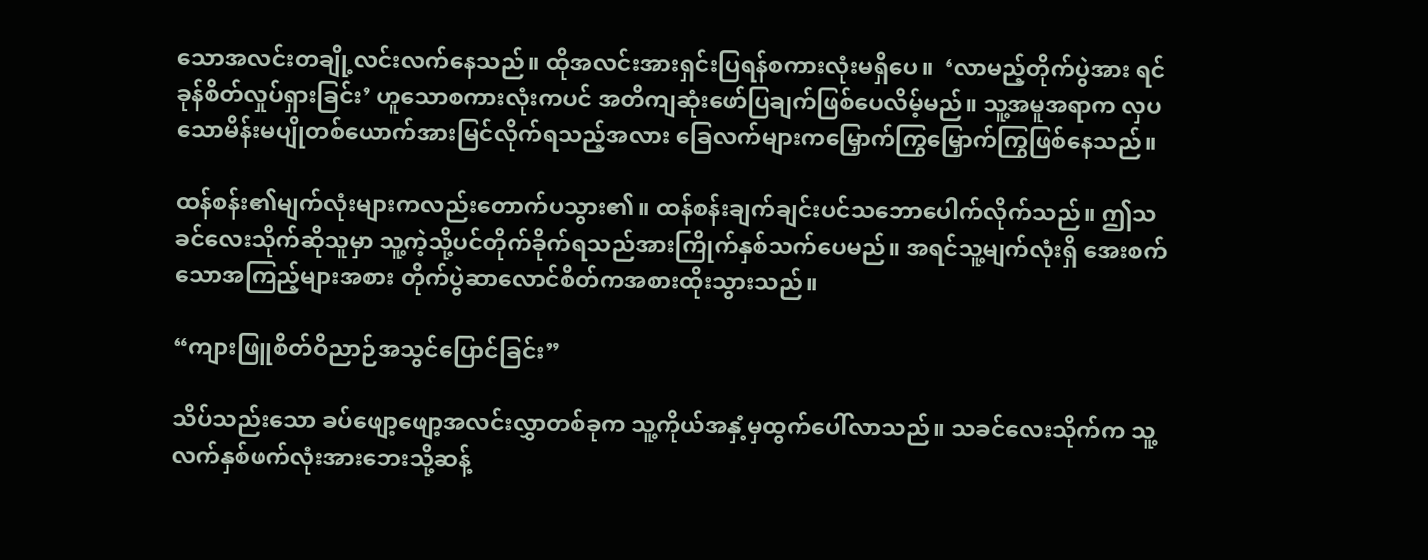သောအလင်းတချို့လင်းလက်နေသည်။ ထိုအလင်းအားရှင်းပြရန်စကားလုံးမရှိပေ။  ‘လာမည့်တိုက်ပွဲအား ရင်ခုန်စိတ်လှုပ်ရှားခြင်း’ ဟူသောစကားလုံးကပင် အတိကျဆုံးဖော်ပြချက်ဖြစ်ပေလိမ့်မည်။ သူ့အမူအရာက လှပသောမိန်းမပျိုတစ်ယောက်အားမြင်လိုက်ရသည့်အလား ခြေလက်များကမြှောက်ကြွမြှောက်ကြွဖြစ်နေသည်။

ထန်စန်း၏မျက်လုံးများကလည်းတောက်ပသွား၏။ ထန်စန်းချက်ချင်းပင်သဘောပေါက်လိုက်သည်။ ဤသခင်လေးသိုက်ဆိုသူမှာ သူ့ကဲ့သို့ပင်တိုက်ခိုက်ရသည်အားကြိုက်နှစ်သက်ပေမည်။ အရင်သူ့မျက်လုံးရှိ အေးစက်သောအကြည့်များအစား တိုက်ပွဲဆာလောင်စိတ်ကအစားထိုးသွားသည်။

“ကျားဖြူစိတ်ဝိညာဉ်အသွင်ပြောင်ခြင်း”

သိပ်သည်းသော ခပ်ဖျော့ဖျော့အလင်းလွှာတစ်ခုက သူ့ကိုယ်အနှံ့မှထွက်ပေါ်လာသည်။ သခင်လေးသိုက်က သူ့လက်နှစ်ဖက်လုံးအားဘေးသို့ဆန့်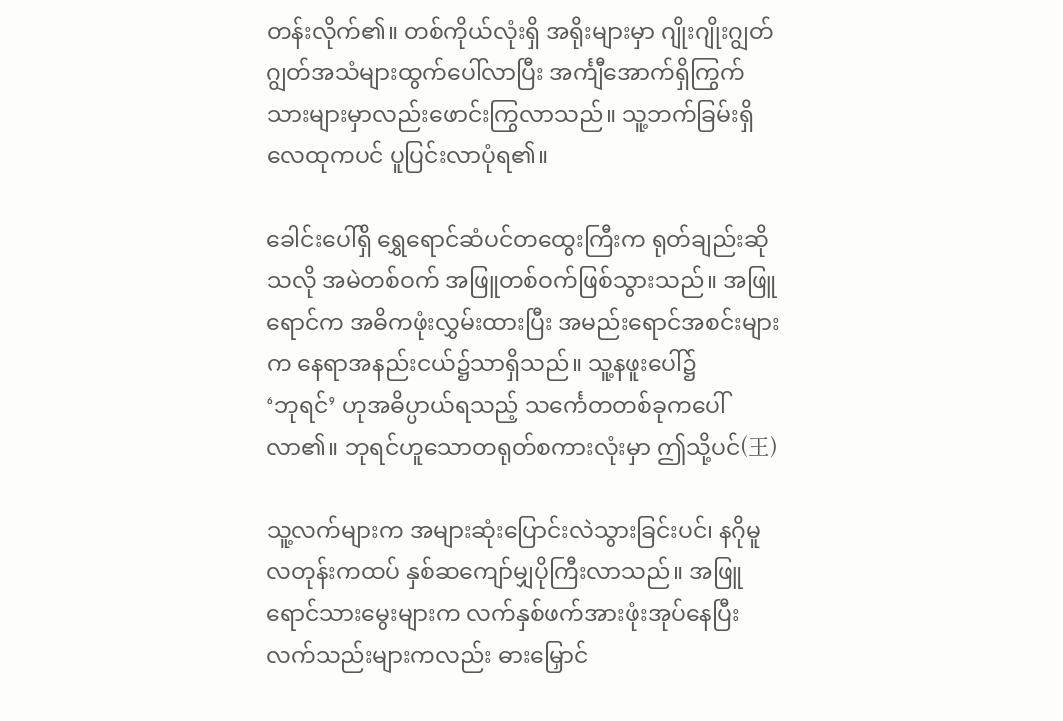တန်းလိုက်၏။ တစ်ကိုယ်လုံးရှိ အရိုးများမှာ ဂျိုးဂျိုးဂျွတ်ဂျွတ်အသံများထွက်ပေါ်လာပြီး အင်္ကျီအောက်ရှိကြွက်သားများမှာလည်းဖောင်းကြွလာသည်။ သူ့ဘက်ခြမ်းရှိလေထုကပင် ပူပြင်းလာပုံရ၏။

ခေါင်းပေါ်ရှိ ရွှေရောင်ဆံပင်တထွေးကြီးက ရုတ်ချည်းဆိုသလို အမဲတစ်ဝက် အဖြူတစ်ဝက်ဖြစ်သွားသည်။ အဖြူရောင်က အဓိကဖုံးလွှမ်းထားပြီး အမည်းရောင်အစင်းများက နေရာအနည်းငယ်၌သာရှိသည်။ သူ့နဖူးပေါ်၌
‘ဘုရင်’ ဟုအဓိပ္ပာယ်ရသည့် သင်္ကေတတစ်ခုကပေါ်လာ၏။ ဘုရင်ဟူသောတရုတ်စကားလုံးမှာ ဤသို့ပင်(王)

သူ့လက်များက အများဆုံးပြောင်းလဲသွားခြင်းပင်၊ နဂိုမူလတုန်းကထပ် နှစ်ဆကျော်မျှပိုကြီးလာသည်။ အဖြူရောင်သားမွေးများက လက်နှစ်ဖက်အားဖုံးအုပ်နေပြီး လက်သည်းများကလည်း ဓားမြှောင်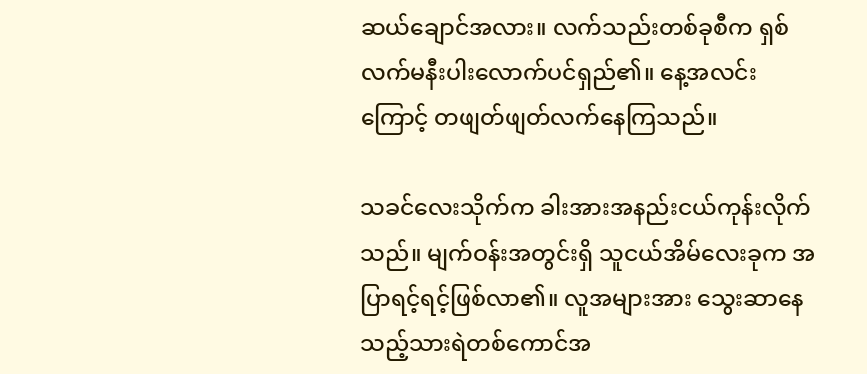ဆယ်ချောင်အလား။ လက်သည်းတစ်ခုစီက ရှစ်လက်မနီးပါးလောက်ပင်ရှည်၏။ နေ့အလင်းကြောင့် တဖျတ်ဖျတ်လက်နေကြသည်။

သခင်လေးသိုက်က ခါးအားအနည်းငယ်ကုန်းလိုက်သည်။ မျက်ဝန်းအတွင်းရှိ သူငယ်အိမ်လေးခုက အပြာရင့်ရင့်ဖြစ်လာ၏။ လူအများအား သွေးဆာနေသည့်သားရဲတစ်ကောင်အ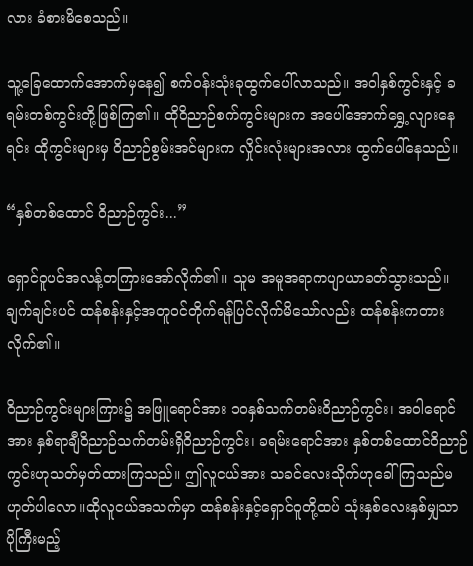လား ခံစားမိစေသည်။

သူ့ခြေထောက်အောက်မှနေ၍ စက်ဝန်းသုံးခုထွက်ပေါ်လာသည်။ အဝါနှစ်ကွင်းနှင့် ခရမ်းတစ်ကွင်းတို့ဖြစ်ကြ၏။ ထိုဝိညာဉ်စက်ကွင်းများက အပေါ်အောက်ရွှေ့လျားနေရင်း ထိုကွင်းများမှ ဝိညာဉ်စွမ်းအင်များက လှိုင်းလုံးများအလား ထွက်ပေါ်နေသည်။

“နှစ်တစ်ထောင် ဝိညာဉ်ကွင်း...”

ရှောင်ဝူပင်အလန့်တကြားအော်လိုက်၏။ သူမ အမူအရာကပျာယာခတ်သွားသည်။ ချက်ချင်းပင် ထန်စန်းနှင့်အတူဝင်တိုက်ရန်ပြင်လိုက်မိသော်လည်း ထန်စန်းကတားလိုက်၏။

ဝိညာဉ်ကွင်းများကြား၌ အဖြူရောင်အား ၁၀နှစ်သက်တမ်းဝိညာဉ်ကွင်း၊ အဝါရောင်အား နှစ်ရာချီဝိညာဉ်သက်တမ်းရှိဝိညာဉ်ကွင်း၊ ခရမ်းရောင်အား နှစ်တစ်ထောင်ဝိညာဉ်ကွင်းဟုသတ်မှတ်ထားကြသည်။ ဤလူငယ်အား သခင်လေးသိုက်ဟုခေါ်ကြသည်မဟုတ်ပါလော။ထိုလူငယ်အသက်မှာ ထန်စန်းနှင့်ရှောင်ဝူတို့ထပ် သုံးနှစ်လေးနှစ်မျှသာ ပိုကြီးမည့်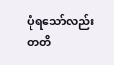ပုံရသော်လည်း တတိ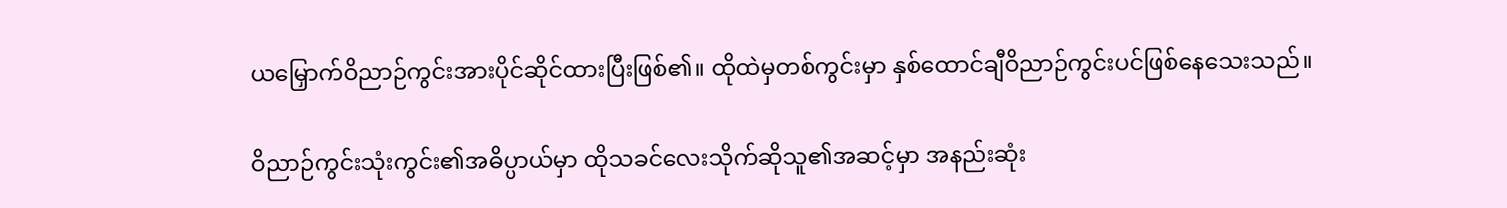ယမြှောက်ဝိညာဉ်ကွင်းအားပိုင်ဆိုင်ထားပြီးဖြစ်၏။ ထိုထဲမှတစ်ကွင်းမှာ နှစ်ထောင်ချီဝိညာဉ်ကွင်းပင်ဖြစ်နေသေးသည်။

ဝိညာဉ်ကွင်းသုံးကွင်း၏အဓိပ္ပာယ်မှာ ထိုသခင်လေးသိုက်ဆိုသူ၏အဆင့်မှာ အနည်းဆုံး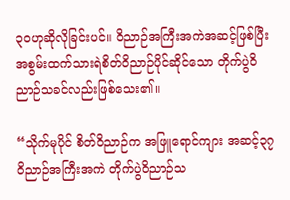၃ဝဟုဆိုလိုခြင်းပင်။ ဝိညာဉ်အကြီးအကဲအဆင့်ဖြစ်ပြီး အစွမ်းထက်သားရဲစိတ်ဝိညာဉ်ပိုင်ဆိုင်သော တိုက်ပွဲဝိညာဉ်သခင်လည်းဖြစ်သေး၏။

“သိုက်မုပိုင် စိတ်ဝိညာဉ်က အဖြူရောင်ကျား အဆင့်၃၇ ဝိညာဉ်အကြီးအကဲ တိုက်ပွဲဝိညာဉ်သ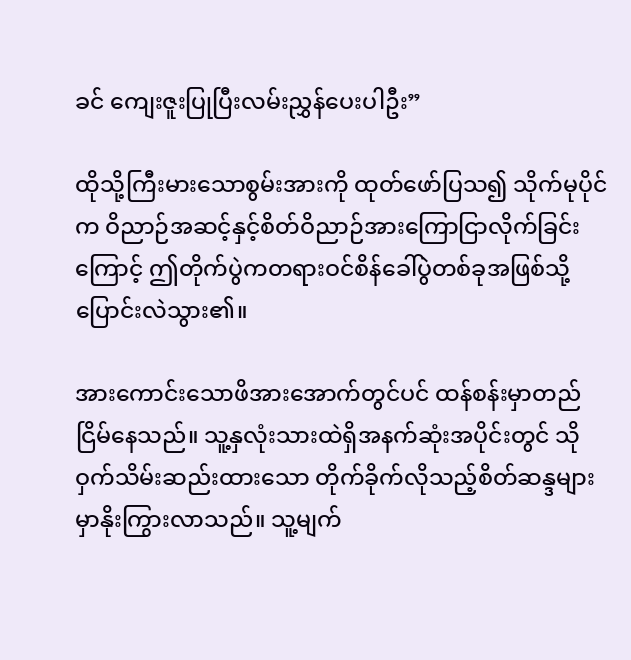ခင် ကျေးဇူးပြုပြီးလမ်းညွှန်ပေးပါဦး”

ထိုသို့ကြီးမားသောစွမ်းအားကို ထုတ်ဖော်ပြသ၍ သိုက်မုပိုင်က ဝိညာဉ်အဆင့်နှင့်စိတ်ဝိညာဉ်အားကြောငြာလိုက်ခြင်းကြောင့် ဤတိုက်ပွဲကတရားဝင်စိန်ခေါ်ပွဲတစ်ခုအဖြစ်သို့ပြောင်းလဲသွား၏။

အားကောင်းသောဖိအားအောက်တွင်ပင် ထန်စန်းမှာတည်ငြိမ်နေသည်။ သူ့နှလုံးသားထဲရှိအနက်ဆုံးအပိုင်းတွင် သိုဝှက်သိမ်းဆည်းထားသော တိုက်ခိုက်လိုသည့်စိတ်ဆန္ဒများမှာနိုးကြွားလာသည်။ သူ့မျက်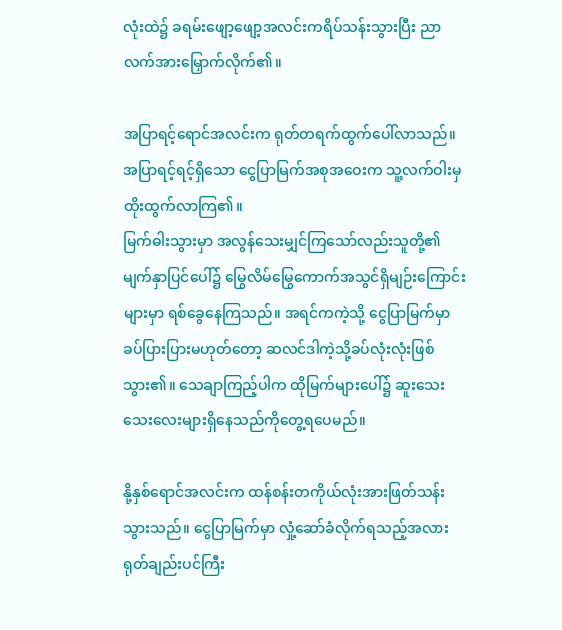လုံးထဲ၌ ခရမ်းဖျော့ဖျော့အလင်းကရိပ်သန်းသွားပြီး ညာလက်အားမြှောက်လိုက်၏။

အပြာရင့်ရောင်အလင်းက ရုတ်တရက်ထွက်ပေါ်လာသည်။ အပြာရင့်ရင့်ရှိသော ငွေပြာမြက်အစုအဝေးက သူ့လက်ဝါးမှထိုးထွက်လာကြ၏။
မြက်ဓါးသွားမှာ အလွန်သေးမျှင်ကြသော်လည်းသူတို့၏မျက်နှာပြင်ပေါ်၌ မြွေလိမ်မြွေကောက်အသွင်ရှိမျဉ်းကြောင်းများမှာ ရစ်ခွေနေကြသည်။ အရင်ကကဲ့သို့ ငွေပြာမြက်မှာ ခပ်ပြားပြားမဟုတ်တော့ ဆလင်ဒါကဲ့သို့ခပ်လုံးလုံးဖြစ်သွား၏။ သေချာကြည့်ပါက ထိုမြက်များပေါ်၌ ဆူးသေးသေးလေးများရှိနေသည်ကိုတွေ့ရပေမည်။

နို့နှစ်ရောင်အလင်းက ထန်စန်းတကိုယ်လုံးအားဖြတ်သန်းသွားသည်။ ငွေပြာမြက်မှာ လှုံ့ဆော်ခံလိုက်ရသည့်အလား ရုတ်ချည်းပင်ကြီး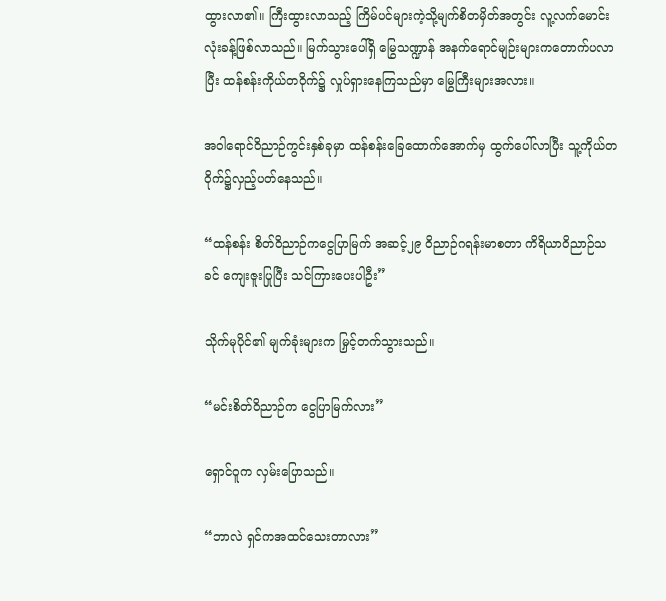ထွားလာ၏။ ကြီးထွားလာသည့် ကြိမ်ပင်များကဲ့သို့မျက်စိတမှိတ်အတွင်း လူ့လက်မောင်းလုံးခန့်ဖြစ်လာသည်။ မြက်သွားပေါ်ရှိ မြွေသဏ္ဍာန် အနက်ရောင်မျဉ်းများကတောက်ပလာပြီး ထန်စန်းကိုယ်တဝိုက်၌ လှုပ်ရှားနေကြသည်မှာ မြွေကြီးများအလား။

အဝါရောင်ဝိညာဉ်ကွင်းနှစ်ခုမှာ ထန်စန်းခြေထောက်အောက်မှ ထွက်ပေါ်လာပြီး သူ့ကိုယ်တဝိုက်၌လှည့်ပတ်နေသည်။

“ထန်စန်း စိတ်ဝိညာဉ်ကငွေပြာမြက် အဆင့်၂၉ ဝိညာဉ်ဂရန်းမာစတာ ကိရိယာဝိညာဉ်သခင် ကျေးဇူးပြုပြီး သင်ကြားပေးပါဦး”

သိုက်မုပိုင်၏ မျက်ခုံးများက မြှင့်တက်သွားသည်။

“မင်းစိတ်ဝိညာဉ်က ငွေပြာမြက်လား”

ရှောင်ဝူက လှမ်းပြောသည်။

“ဘာလဲ ရှင်ကအထင်သေးတာလား”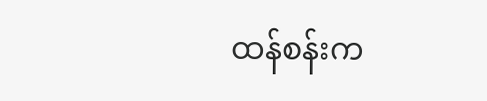ထန်စန်းက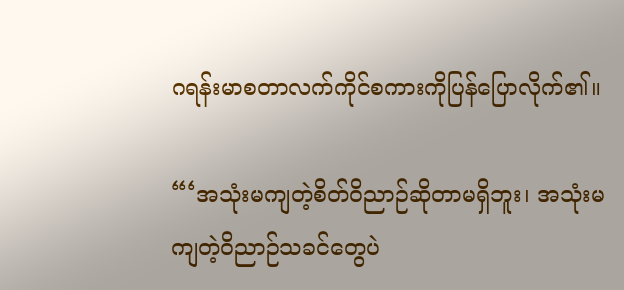ဂရန်းမာစတာလက်ကိုင်စကားကိုပြန်ပြောလိုက်၏။

“‘အသုံးမကျတဲ့စိတ်ဝိညာဉ်ဆိုတာမရှိဘူး၊ အသုံးမကျတဲ့ဝိညာဉ်သခင်တွေပဲ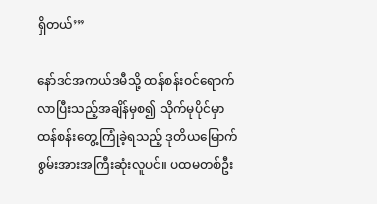ရှိတယ်’”

နော်ဒင်အကယ်ဒမီသို့ ထန်စန်းဝင်ရောက်လာပြီးသည့်အချိန်မှစ၍ သိုက်မုပိုင်မှာ ထန်စန်းတွေ့ကြုံခဲ့ရသည့် ဒုတိယမြောက်စွမ်းအားအကြီးဆုံးလူပင်။ ပထမတစ်ဦး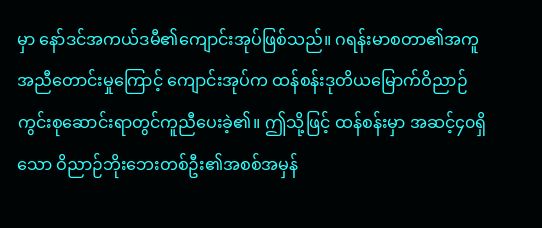မှာ နော်ဒင်အကယ်ဒမီ၏ကျောင်းအုပ်ဖြစ်သည်။ ဂရန်းမာစတာ၏အကူအညီတောင်းမှုကြောင့် ကျောင်းအုပ်က ထန်စန်းဒုတိယမြောက်ဝိညာဉ်ကွင်းစုဆောင်းရာတွင်ကူညီပေးခဲ့၏။ ဤသို့ဖြင့် ထန်စန်းမှာ အဆင့်၄၀ရှိသော ဝိညာဉ်ဘိုးဘေးတစ်ဦး၏အစစ်အမှန်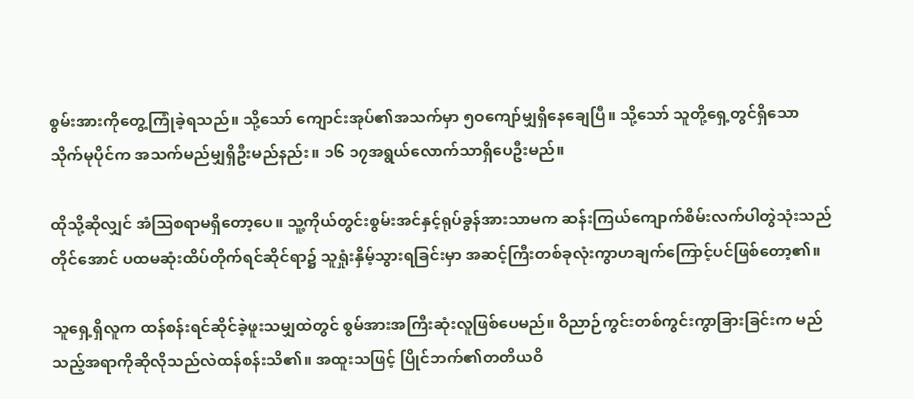စွမ်းအားကိုတွေ့ကြုံခဲ့ရသည်။ သို့သော် ကျောင်းအုပ်၏အသက်မှာ ၅ဝကျော်မျှရှိနေချေပြီ။ သို့သော် သူတို့ရှေ့တွင်ရှိသော သိုက်မုပိုင်က အသက်မည်မျှရှိဦးမည်နည်း။ ၁၆ ၁၇အရွယ်လောက်သာရှိပေဦးမည်။

ထိုသို့ဆိုလျှင် အံသြစရာမရှိတော့ပေ။ သူ့ကိုယ်တွင်းစွမ်းအင်နှင့်ရုပ်ခွန်အားသာမက ဆန်းကြယ်ကျောက်စိမ်းလက်ပါတွဲသုံးသည်တိုင်အောင် ပထမဆုံးထိပ်တိုက်ရင်ဆိုင်ရာ၌ သူရှုံးနှိမ့်သွားရခြင်းမှာ အဆင့်ကြီးတစ်ခုလုံးကွာဟချက်ကြောင့်ပင်ဖြစ်တော့၏။

သူရှေ့ရှိလူက ထန်စန်းရင်ဆိုင်ခဲ့ဖူးသမျှထဲတွင် စွမ်အားအကြီးဆုံးလူဖြစ်ပေမည်။ ဝိညာဉ်ကွင်းတစ်ကွင်းကွာခြားခြင်းက မည်သည့်အရာကိုဆိုလိုသည်လဲထန်စန်းသိ၏။ အထူးသဖြင့် ပြိုင်ဘက်၏တတိယဝိ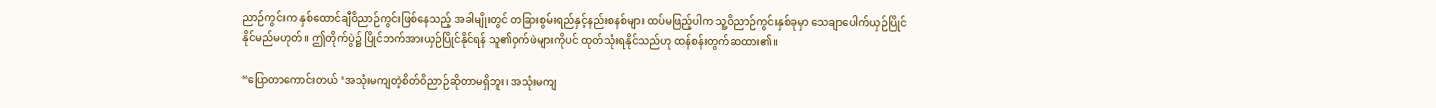ညာဉ်ကွင်းက နှစ်ထောင်ချီဝိညာဉ်ကွင်းဖြစ်နေသည့် အခါမျိုးတွင် တခြားစွမ်းရည်နှင့်နည်းစနစ်များ ထပ်မဖြည့်ပါက သူ့ဝိညာဉ်ကွင်းနှစ်ခုမှာ သေချာပေါက်ယှဉ်ပြိုင်နိုင်မည်မဟုတ်။ ဤတိုက်ပွဲ၌ ပြိုင်ဘက်အားယှဉ်ပြိုင်နိုင်ရန် သူ၏ဝှက်ဖဲများကိုပင် ထုတ်သုံးရနိုင်သည်ဟု ထန်စန်းတွက်ဆထား၏။

“ပြောတာကောင်းတယ် ‘အသုံးမကျတဲ့စိတ်ဝိညာဉ်ဆိုတာမရှိဘူး၊ အသုံးမကျ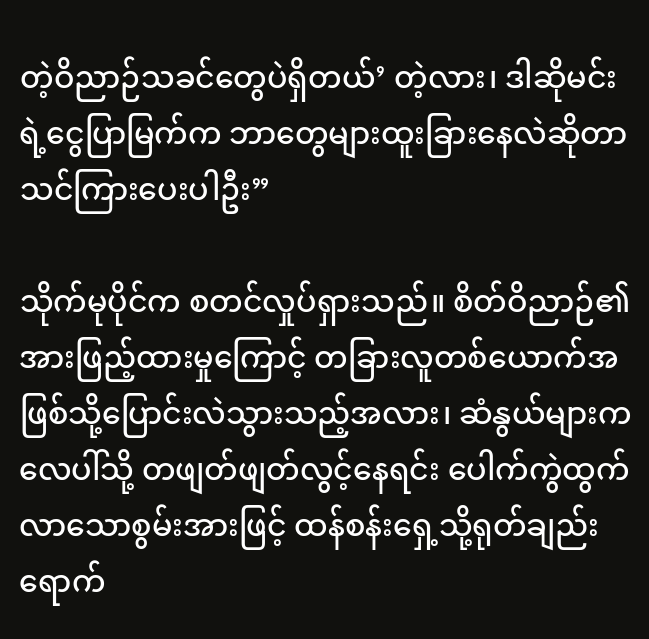တဲ့ဝိညာဉ်သခင်တွေပဲရှိတယ်’ တဲ့လား၊ ဒါဆိုမင်းရဲ့ငွေပြာမြက်က ဘာတွေများထူးခြားနေလဲဆိုတာ သင်ကြားပေးပါဦး”

သိုက်မုပိုင်က စတင်လှုပ်ရှားသည်။ စိတ်ဝိညာဉ်၏အားဖြည့်ထားမှုကြောင့် တခြားလူတစ်ယောက်အဖြစ်သို့ပြောင်းလဲသွားသည့်အလား၊ ဆံနွယ်များကလေပါ်သို့ တဖျတ်ဖျတ်လွင့်နေရင်း ပေါက်ကွဲထွက်လာသောစွမ်းအားဖြင့် ထန်စန်းရှေ့သို့ရုတ်ချည်းရောက်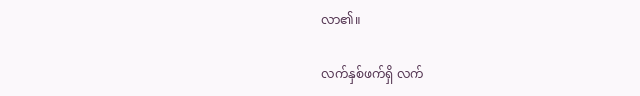လာ၏။

လက်နှစ်ဖက်ရှိ လက်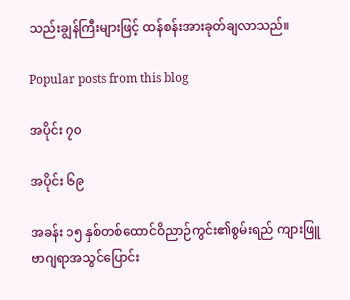သည်းချွန်ကြီးများဖြင့် ထန်စန်းအားခုတ်ချလာသည်။

Popular posts from this blog

အပိုင်း ၇၀

အပိုင်း ၆၉

အခန်း ၁၅ နှစ်တစ်ထောင်ဝိညာဉ်ကွင်း၏စွမ်းရည် ကျားဖြူဗာဂျရာအသွင်ပြောင်း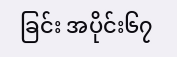ခြင်း အပိုင်း၆၇